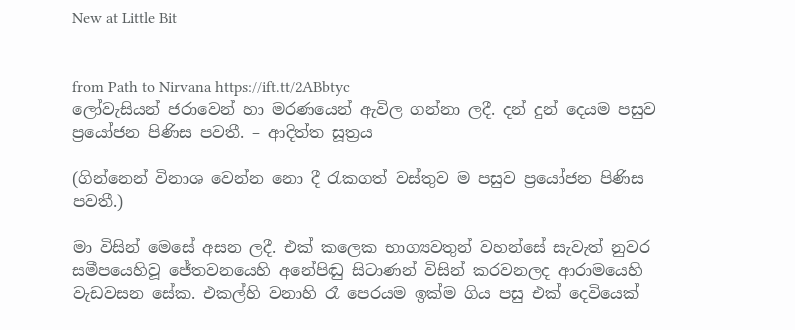New at Little Bit


from Path to Nirvana https://ift.tt/2ABbtyc
ලෝවැසියන් ජරාවෙන් හා මරණයෙන් ඇවිල ගන්නා ලදී. දන් දුන් දෙයම පසුව ප්‍රයෝජන පිණිස පවතී. – ආදිත්ත සූත්‍රය

(ගින්නෙන් විනාශ වෙන්න නො දී රැකගත් වස්තුව ම පසුව ප්‍රයෝජන පිණිස පවතී.)

මා විසින් මෙසේ අසන ලදී. එක් කලෙක භාග්‍යවතුන් වහන්සේ සැවැත් නුවර සමීපයෙහිවූ ජේතවනයෙහි අනේපිඬු සිටාණන් විසින් කරවනලද ආරාමයෙහි වැඩවසන සේක. එකල්හි වනාහි රෑ පෙරයම ඉක්ම ගිය පසු එක් දෙවියෙක්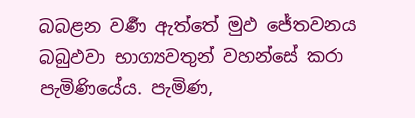බබළන වර්‍ණ ඇත්තේ මුඵ ජේතවනය බබුඵවා භාග්‍යවතුන් වහන්සේ කරා පැමිණියේය. පැමිණ,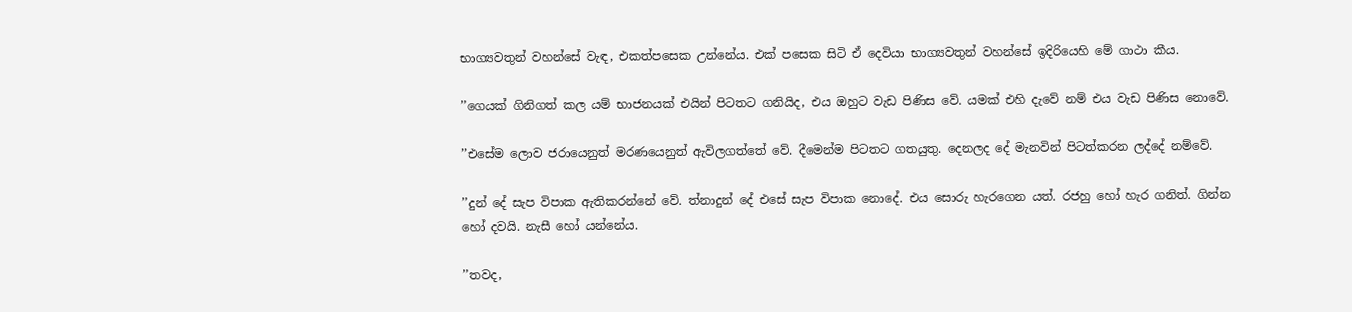භාග්‍යවතුන් වහන්සේ වැඳ, එකත්පසෙක උන්නේය. එක් පසෙක සිටි ඒ දෙවියා භාග්‍යවතුන් වහන්සේ ඉදිරියෙහි මේ ගාථා කීය.

’’ගෙයක් ගිනිගත් කල යම් භාජනයක් එයින් පිටතට ගනියිද, එය ඔහුට වැඩ පිණිස වේ. යමක් එහි දැවේ නම් එය වැඩ පිණිස නොවේ.

’’එසේම ලොව ජරායෙනුත් මරණයෙනුත් ඇවිලගත්තේ වේ. දීමෙන්ම පිටතට ගතයුතු. දෙනලද දේ මැනවින් පිටත්කරන ලද්දේ නම්වේ.

’’දුන් දේ සැප විපාක ඇතිකරන්නේ වේ. ත්‍නාදුන් දේ එසේ සැප විපාක නොදේ. එය සොරු හැරගෙන යත්. රජහු හෝ හැර ගනිත්. ගින්න හෝ දවයි. නැසී හෝ යන්නේය.

’’තවද,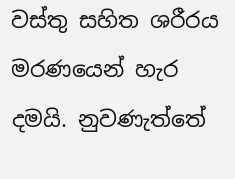වස්තු සහිත ශරීරය මරණයෙන් හැර දමයි. නුවණැත්තේ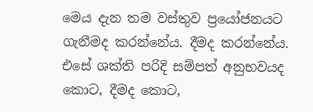මෙය දැන තම වස්තුව ප්‍රයෝජනයට ගැනීමද කරන්නේය. දීමද කරන්නේය. එසේ ශක්ති පරිදි සම්පත් අනුභවයද කොට, දීමද කොට,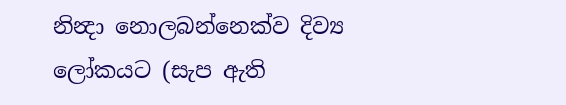නින්‍දා නොලබන්නෙක්ව දිව්‍ය ලෝකයට (සැප ඇති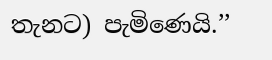තැනට) පැමිණෙයි.’’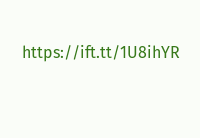https://ift.tt/1U8ihYR